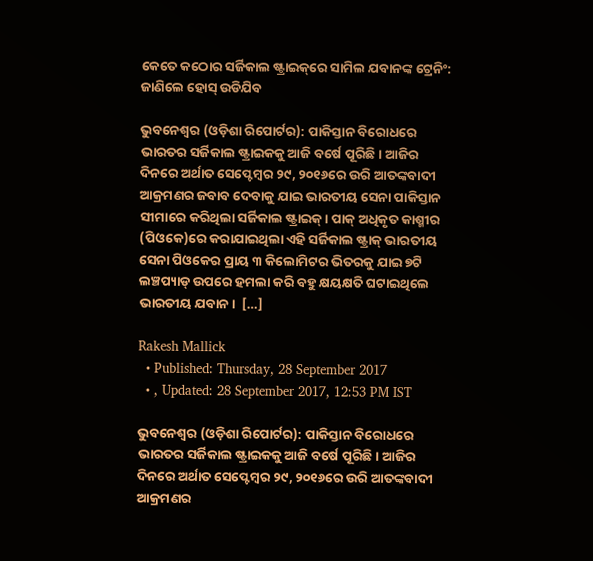କେତେ କଠୋର ସର୍ଜିକାଲ ଷ୍ଟ୍ରାଇକ୍‌ରେ ସାମିଲ ଯବାନଙ୍କ ଟ୍ରେନିଂ: ଜାଣିଲେ ହୋସ୍‌ ଉଡିଯିବ

ଭୁବନେଶ୍ୱର (ଓଡ଼ିଶା ରିପୋର୍ଟର): ପାକିସ୍ତାନ ବିରୋଧରେ ଭାରତର ସର୍ଜିକାଲ ଷ୍ଟ୍ରାଇକକୁ ଆଜି ବର୍ଷେ ପୂରିଛି। ଆଜିର ଦିନରେ ଅର୍ଥାତ ସେପ୍ଟେମ୍ବର ୨୯, ୨୦୧୬ରେ ଉରି ଆତଙ୍କବାଦୀ ଆକ୍ରମଣର ଜବାବ ଦେବାକୁ ଯାଇ ଭାରତୀୟ ସେନା ପାକିସ୍ତାନ ସୀମାରେ କରିଥିଲା ସର୍ଜିକାଲ ଷ୍ଟ୍ରାଇକ୍। ପାକ୍‌ ଅଧିକୃତ କାଶ୍ମୀର (ପିଓକେ)ରେ କରାଯାଇଥିଲା ଏହି ସର୍ଜିକାଲ ଷ୍ଟ୍ରାକ୍‌ ଭାରତୀୟ ସେନା ପିଓକେର ପ୍ରାୟ ୩ କିଲୋମିଟର ଭିତରକୁ ଯାଇ ୭ଟି ଲଞ୍ଚପ୍ୟାଡ୍‌ ଉପରେ ହମଲା କରି ବହୁ କ୍ଷୟକ୍ଷତି ଘଟାଇଥିଲେ ଭାରତୀୟ ଯବାନ।  […]

Rakesh Mallick
  • Published: Thursday, 28 September 2017
  • , Updated: 28 September 2017, 12:53 PM IST

ଭୁବନେଶ୍ୱର (ଓଡ଼ିଶା ରିପୋର୍ଟର): ପାକିସ୍ତାନ ବିରୋଧରେ ଭାରତର ସର୍ଜିକାଲ ଷ୍ଟ୍ରାଇକକୁ ଆଜି ବର୍ଷେ ପୂରିଛି। ଆଜିର ଦିନରେ ଅର୍ଥାତ ସେପ୍ଟେମ୍ବର ୨୯, ୨୦୧୬ରେ ଉରି ଆତଙ୍କବାଦୀ ଆକ୍ରମଣର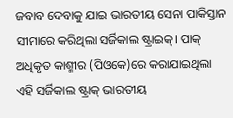ଜବାବ ଦେବାକୁ ଯାଇ ଭାରତୀୟ ସେନା ପାକିସ୍ତାନ ସୀମାରେ କରିଥିଲା ସର୍ଜିକାଲ ଷ୍ଟ୍ରାଇକ୍। ପାକ୍‌ ଅଧିକୃତ କାଶ୍ମୀର (ପିଓକେ)ରେ କରାଯାଇଥିଲା ଏହି ସର୍ଜିକାଲ ଷ୍ଟ୍ରାକ୍‌ ଭାରତୀୟ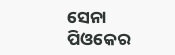ସେନା ପିଓକେର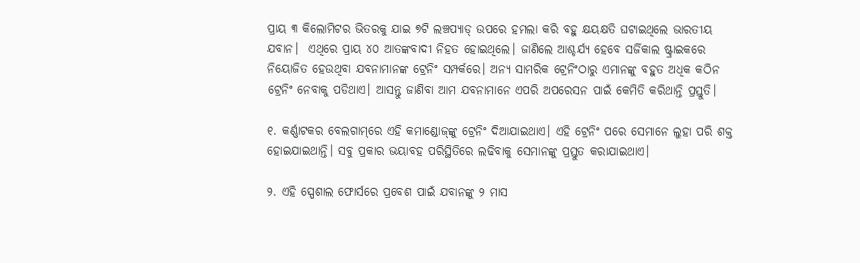ପ୍ରାୟ ୩ କିଲୋମିଟର ଭିତରକୁ ଯାଇ ୭ଟି ଲଞ୍ଚପ୍ୟାଡ୍‌ ଉପରେ ହମଲା କରି ବହୁ କ୍ଷୟକ୍ଷତି ଘଟାଇଥିଲେ ଭାରତୀୟ ଯବାନ।  ଏଥିରେ ପ୍ରାୟ ୪୦ ଆତଙ୍କବାଦୀ ନିହତ ହୋଇଥିଲେ। ଜାଣିଲେ ଆଶ୍ଚର୍ଯ୍ୟ ହେବେ ସର୍ଜିକାଲ ଷ୍ଟ୍ରାଇକରେ ନିୟୋଜିତ ହେଉଥିବା ଯବନାମାନଙ୍କ ଟ୍ରେନିଂ ସମ୍ପର୍କରେ। ଅନ୍ୟ ସାମରିକ ଟ୍ରେନିଂଠାରୁ ଏମାନଙ୍କୁ ବହୁତ ଅଧିକ କଠିନ ଟ୍ରେନିଂ ନେବାକୁ ପଡିଥାଏ। ଆସନ୍ତୁ ଜାଣିବା ଆମ ଯବନାମାନେ ଏପରି ଅପରେସନ ପାଇଁ କେମିତି କରିଥାନ୍ତି ପ୍ରସ୍ତୁତି।

୧. କର୍ଣ୍ଣାଟକର ବେଲଗାମ୍‌ରେ ଏହି କମାଣ୍ଡୋଜ୍‌ଙ୍କୁ ଟ୍ରେନିଂ ଦିଆଯାଇଥାଏ। ଏହି ଟ୍ରେନିଂ ପରେ ସେମାନେ ଲୁହା ପରି ଶକ୍ତ ହୋଇଯାଇଥାନ୍ତି। ସବୁ ପ୍ରକାର ଭୟାବହ ପରିସ୍ଥିତିରେ ଲଢିବାକୁ ସେମାନଙ୍କୁ ପ୍ରସ୍ତୁତ କରାଯାଇଥାଏ।

୨. ଏହି ସ୍ପେଶାଲ ଫୋର୍ସରେ ପ୍ରବେଶ ପାଇଁ ଯବାନଙ୍କୁ ୨ ମାସ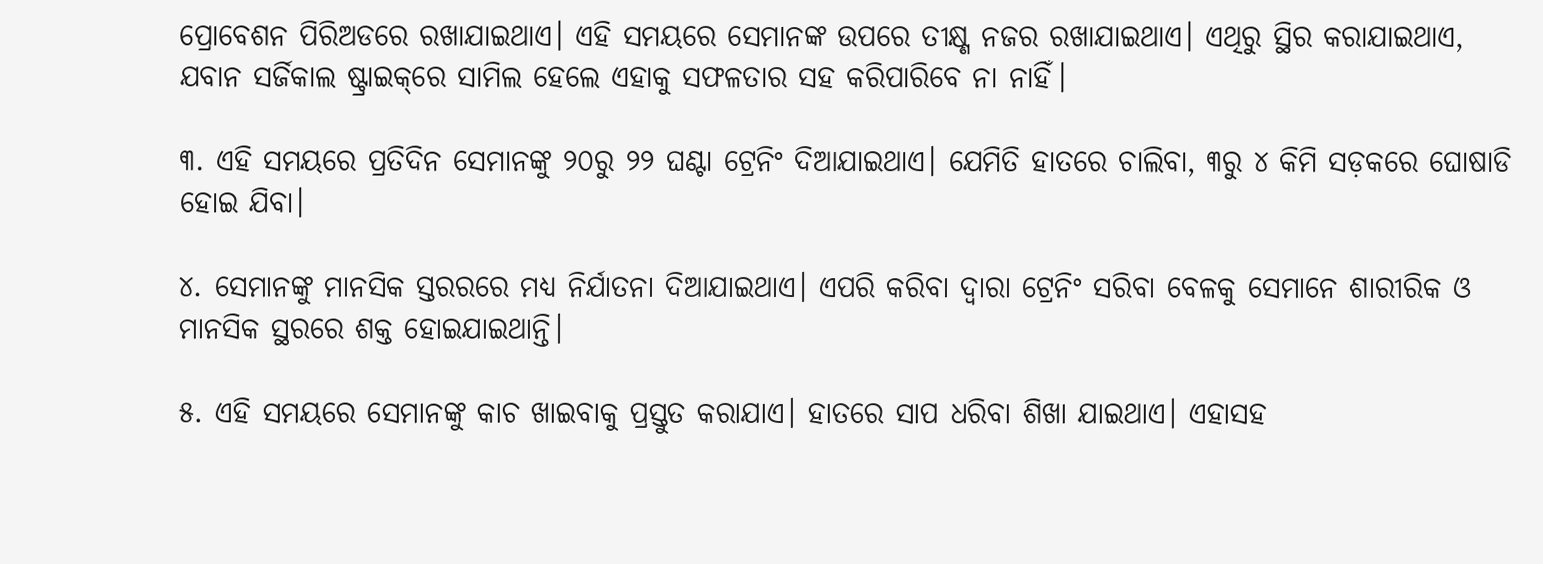ପ୍ରୋବେଶନ ପିରିଅଡରେ ରଖାଯାଇଥାଏ। ଏହି ସମୟରେ ସେମାନଙ୍କ ଉପରେ ତୀକ୍ଷ୍ଣ ନଜର ରଖାଯାଇଥାଏ। ଏଥିରୁ ସ୍ଥିର କରାଯାଇଥାଏ, ଯବାନ ସର୍ଜିକାଲ ଷ୍ଟ୍ରାଇକ୍‌ରେ ସାମିଲ ହେଲେ ଏହାକୁ ସଫଳତାର ସହ କରିପାରିବେ ନା ନାହିଁ।

୩. ଏହି ସମୟରେ ପ୍ରତିଦିନ ସେମାନଙ୍କୁ ୨୦ରୁ ୨୨ ଘଣ୍ଟା ଟ୍ରେନିଂ ଦିଆଯାଇଥାଏ। ଯେମିତି ହାତରେ ଚାଲିବା, ୩ରୁ ୪ କିମି ସଡ଼କରେ ଘୋଷାଡି ହୋଇ ଯିବା।

୪. ସେମାନଙ୍କୁ ମାନସିକ ସ୍ତରରରେ ମଧ୍ୟ ନିର୍ଯାତନା ଦିଆଯାଇଥାଏ। ଏପରି କରିବା ଦ୍ୱାରା ଟ୍ରେନିଂ ସରିବା ବେଳକୁ ସେମାନେ ଶାରୀରିକ ଓ ମାନସିକ ସ୍ଥରରେ ଶକ୍ତ ହୋଇଯାଇଥାନ୍ତି।

୫. ଏହି ସମୟରେ ସେମାନଙ୍କୁ କାଚ ଖାଇବାକୁ ପ୍ରସ୍ତୁତ କରାଯାଏ। ହାତରେ ସାପ ଧରିବା ଶିଖା ଯାଇଥାଏ। ଏହାସହ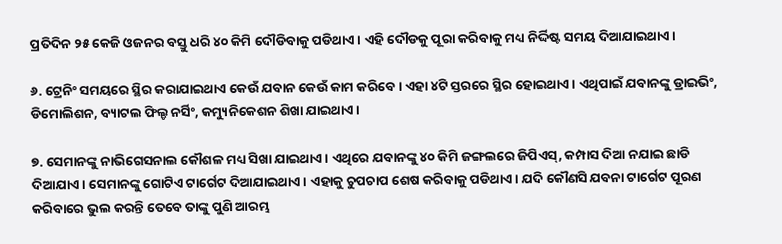ପ୍ରତିଦିନ ୨୫ କେଜି ଓଜନର ବସ୍ତୁ ଧରି ୪୦ କିମି ଦୌଡିବାକୁ ପଡିଥାଏ। ଏହି ଦୌଡକୁ ପୂରା କରିବାକୁ ମଧ୍ୟ ନିର୍ଦ୍ଦିଷ୍ଟ ସମୟ ଦିଆଯାଇଥାଏ।

୬. ଟ୍ରେନିଂ ସମୟରେ ସ୍ଥିର କରାଯାଇଥାଏ କେଉଁ ଯବାନ କେଉଁ କାମ କରିବେ। ଏହା ୪ଟି ସ୍ତରରେ ସ୍ଥିର ହୋଇଥାଏ। ଏଥିପାଇଁ ଯବାନଙ୍କୁ ଡ୍ରାଇଭିଂ, ଡିମୋଲିଶନ, ବ୍ୟାଟଲ ଫିଲ୍ଡ ନର୍ସିଂ, କମ୍ୟୁନିକେଶନ ଶିଖା ଯାଇଥାଏ।

୭. ସେମାନଙ୍କୁ ନାଭିଗେସନାଲ କୌଶଳ ମଧ୍ୟ ସିଖା ଯାଇଥାଏ। ଏଥିରେ ଯବାନଙ୍କୁ ୪୦ କିମି ଜଙ୍ଗଲରେ ଜିପିଏସ୍‌, କମ୍ପାସ ଦିଆ ନଯାଇ ଛାଡି ଦିଆଯାଏ। ସେମାନଙ୍କୁ ଗୋଟିଏ ଟାର୍ଗେଟ ଦିଆଯାଇଥାଏ। ଏହାକୁ ଚୁପଚାପ ଶେଷ କରିବାକୁ ପଡିଥାଏ। ଯଦି କୌଣସି ଯବନା ଟାର୍ଗେଟ ପୂରଣ କରିବାରେ ଭୁଲ କରନ୍ତି ତେବେ ତାଙ୍କୁ ପୁଣି ଆରମ୍ଭ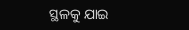ସ୍ଥଳକୁ ଯାଇ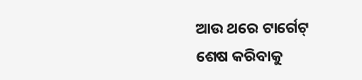ଆଉ ଥରେ ଟାର୍ଗେଟ୍‌ ଶେଷ କରିବାକୁ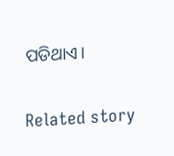ପଡିଥାଏ।

Related story